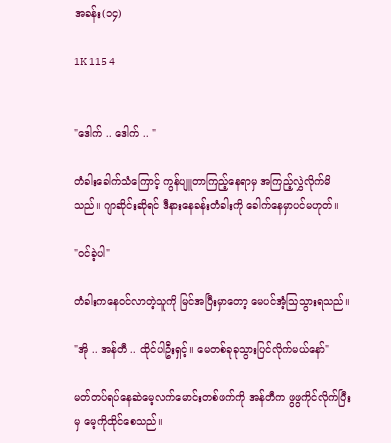အခန်း(၁၄)

1K 115 4


"ဒေါက် .. ဒေါက် .. "

တံခါးခေါက်သံကြောင့် ကွန်ပျူတာကြည့်နေရာမှ အကြည့်လွှဲလိုက်မိသည်။ ဂျာဆိုင်းဆိုရင် ဒီနားနေခန်းတံခါးကို ခေါက်နေမှာပင်မဟုတ်။

"ဝင်ခဲ့ပါ"

တံခါးကနေဝင်လာတဲ့သူကို မြင်အပြီးမှာတော့ မေပင်အံ့သြသွားရသည်။

"အို .. အန်တီ .. ထိုင်ပါဦးရှင့်။ မေတစ်ခုခုသွားပြင်လိုက်မယ်နော်"

မတ်တပ်ရပ်နေဆဲမေ့လက်မောင်းတစ်ဖက်ကို အန်တီက ဖွဖွကိုင်လိုက်ပြီးမှ မေ့ကိုထိုင်စေသည်။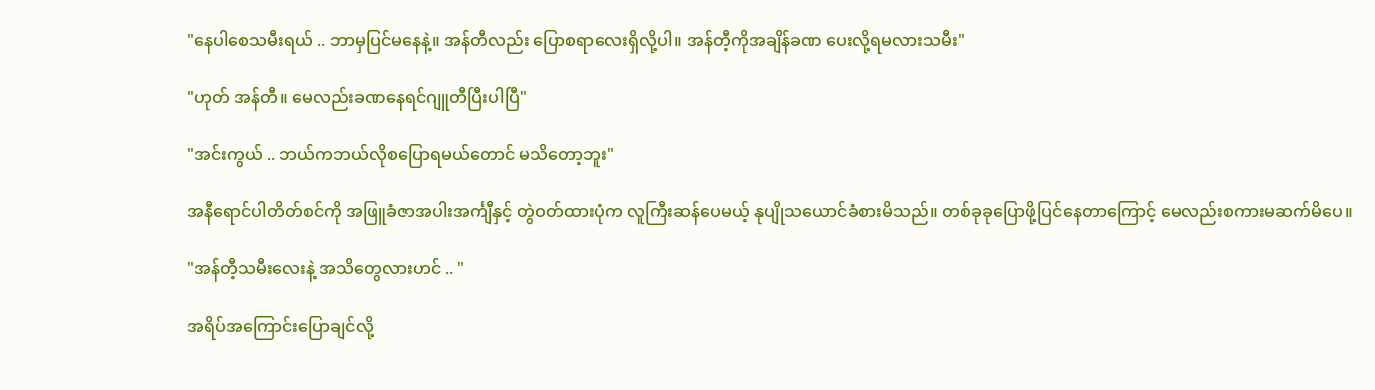"နေပါစေသမီးရယ် .. ဘာမှပြင်မနေနဲ့။ အန်တီလည်း ပြောစရာလေးရှိလို့ပါ။ အန်တီ့ကိုအချိန်ခဏ ပေးလို့ရမလားသမီး"

"ဟုတ် အန်တီ။ မေလည်းခဏနေရင်ဂျူတီပြီးပါပြီ"

"အင်းကွယ် .. ဘယ်ကဘယ်လိုစပြောရမယ်တောင် မသိတော့ဘူး"

အနီရောင်ပါတိတ်စင်ကို အဖြူခံဇာအပါးအင်္ကျီနှင့် တွဲဝတ်ထားပုံက လူကြီးဆန်ပေမယ့် နုပျိုသယောင်ခံစားမိသည်။ တစ်ခုခုပြောဖို့ပြင်နေတာကြောင့် မေလည်းစကားမဆက်မိပေ။

"အန်တီ့သမီးလေးနဲ့ အသိတွေလားဟင် .. "

အရိပ်အကြောင်းပြောချင်လို့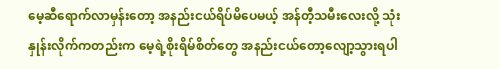မေ့ဆီရောက်လာမှန်းတော့ အနည်းငယ်ရိပ်မိပေမယ့် အန်တီ့သမီးလေးလို့ သုံးနှုန်းလိုက်ကတည်းက မေ့ရဲ့စိုးရိမ်စိတ်တွေ အနည်းငယ်တော့လျော့သွားရပါ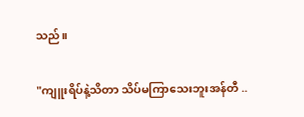သည်။

"ကျူးရိပ်နဲ့သိတာ သိပ်မကြာသေးဘူးအန်တီ ..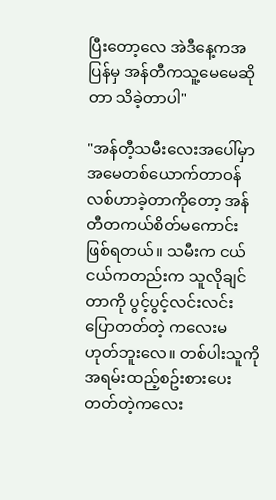ပြီးတော့လေ အဲဒီနေ့ကအပြန်မှ အန်တီကသူ့မေမေဆိုတာ သိခဲ့တာပါ"

"အန်တီ့သမီးလေးအပေါ်မှာ အမေတစ်ယောက်တာဝန် လစ်ဟာခဲ့တာကိုတော့ အန်တီတကယ်စိတ်မကောင်းဖြစ်ရတယ်။ သမီးက ငယ်ငယ်ကတည်းက သူလိုချင်တာကို ပွင့်ပွင့်လင်းလင်းပြောတတ်တဲ့ ကလေးမဟုတ်ဘူးလေ။ တစ်ပါးသူကို အရမ်းထည့်စဥ်းစားပေးတတ်တဲ့ကလေး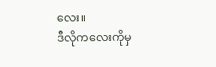လေး။
ဒီလိုကလေးကိုမှ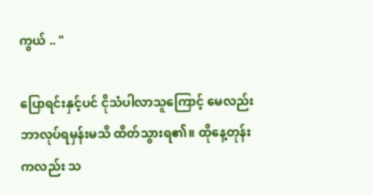ကွယ် .. "

ပြောရင်းနှင့်ပင် ငိုသံပါလာသူကြောင့် မေလည်းဘာလုပ်ရမှန်းမသိ ထိတ်သွားရ၏။ ထိုနေ့တုန်းကလည်း သ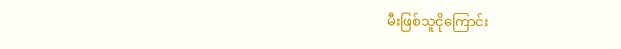မီးဖြစ်သူငိုကြောင်း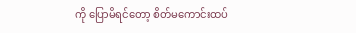ကို ပြောမိရင်တော့ စိတ်မကောင်းထပ်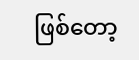ဖြစ်တော့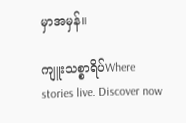မှာအမှန်။

ကျူးသစ္စာရိပ်Where stories live. Discover now